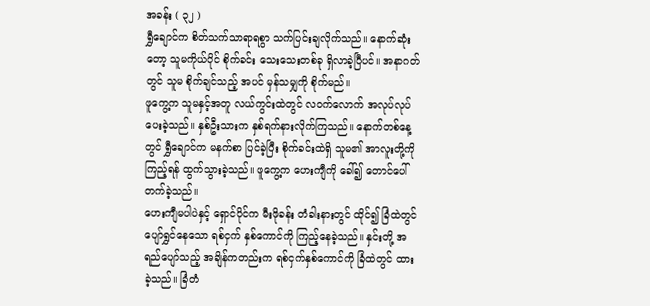အခန်း ( ၃၂ )
ရွှီချောင်က စိတ်သက်သာရာရစွာ သက်ပြင်းချလိုက်သည်။ နောက်ဆုံးတော့ သူမကိုယ်ပိုင် စိုက်ခင်း သေးသေးတစ်ခု ရှိလာခဲ့ပြီပင်။ အနာဂတ်တွင် သူမ စိုက်ချင်သည့် အပင် မှန်သမျှကို စိုက်မည်။
ဖူကွေ့က သူမနှင့်အတူ လယ်ကွင်းထဲတွင် လဝက်လောက် အလုပ်လုပ်ပေးခဲ့သည်။ နှစ်ဦးသားက နှစ်ရက်နားလိုက်ကြသည်။ နောက်တစ်နေ့တွင် ရွှီချောင်က မနက်စာ ပြင်ခဲ့ပြီး စိုက်ခင်းထဲရှိ သူမ၏ အာလူးတို့ကို ကြည့်ရန် ထွက်သွားခဲ့သည်။ ဖူကွေ့က ဟေးကျီကို ခေါ်၍ တောင်ပေါ် တက်ခဲ့သည်။
ဟေးကျီမပါပဲနှင့် ရှောင်ပိုင်က မီးဖိုခန်း တံခါးနားတွင် ထိုင်၍ ခြံထဲတွင် ပျော်ရွှင်နေသော ရစ်ငှက် နှစ်ကောင်ကို ကြည့်နေခဲ့သည်။ နှင်းတို့ အရည်ပျော်သည့် အချိန်ကတည်းက ရစ်ငှက်နှစ်ကောင်ကို ခြံထဲတွင် ထားခဲ့သည်။ ခြံတံ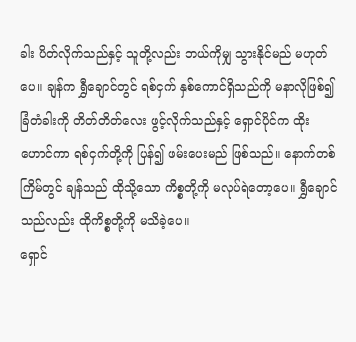ခါး ပိတ်လိုက်သည်နှင့် သူတို့လည်း ဘယ်ကိုမျှ သွားနိုင်မည် မဟုတ်ပေ။ ချန်က ရွှီချောင်တွင် ရစ်ငှက် နှစ်ကောင်ရှိသည်ကို မနာလိုဖြစ်၍ ခြံတံခါးကို တိတ်တိတ်လေး ဖွင့်လိုက်သည်နှင့် ရှောင်ပိုင်က ထိုးဟောင်ကာ ရစ်ငှက်တို့ကို ပြန်၍ ဖမ်းပေးမည် ဖြစ်သည်။ နောက်တစ်ကြိမ်တွင် ချန်သည် ထိုသို့သော ကိစ္စတို့ကို မလုပ်ရဲတော့ပေ။ ရွှီချောင်သည်လည်း ထိုကိစ္စတို့ကို မသိခဲ့ပေ။
ရှောင်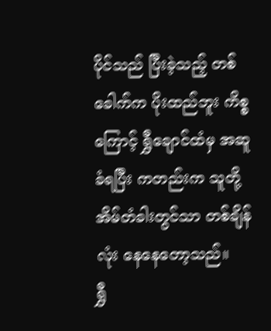ပိုင်သည် ပြီးခဲ့သည့် တစ်ခေါက်က ပိုးထည်ဘူး ကိစ္စကြောင့် ရွှီချောင်ထံမှ အဆူခံရပြီး ကတည်းက သူတို့ အိမ်တံခါးတွင်သာ တစ်ချိန်လုံး နေနေတော့သည်။
ရွှီ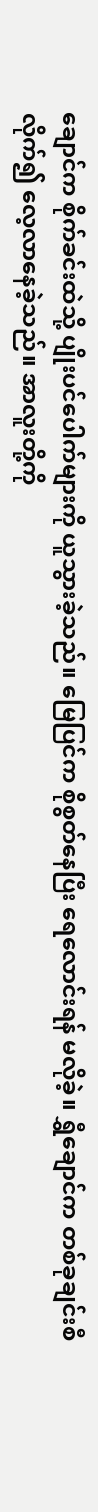ချောင်က စိုက်ခင်းထဲသို့ ပျိုးပင်ပေါက်များကို ယူသွားခဲ့သည်။ မြေပြင်က စိုစွတ်နေပြီး ရေလောင်းရန် မလိုခဲ့။ ရွှီချောင်က တစ်ခုချင်းစီ လိုက်၍ လေ့လာနေခဲ့သည်။ အာလူးတို့ကို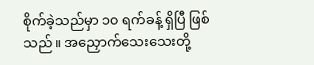စိုက်ခဲ့သည်မှာ ၁၀ ရက်ခန့် ရှိပြီ ဖြစ်သည်။ အညှောက်သေးသေးတို့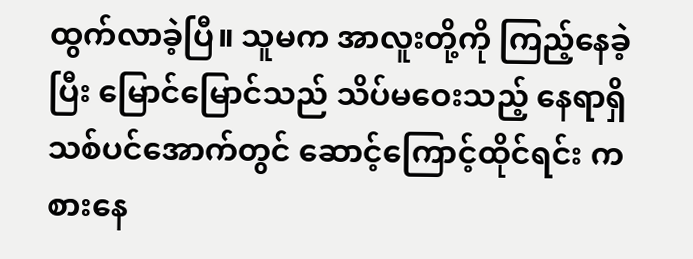ထွက်လာခဲ့ပြီ။ သူမက အာလူးတို့ကို ကြည့်နေခဲ့ပြီး မြောင်မြောင်သည် သိပ်မဝေးသည့် နေရာရှိ သစ်ပင်အောက်တွင် ဆောင့်ကြောင့်ထိုင်ရင်း ကစားနေ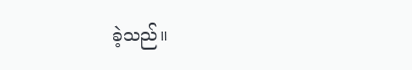ခဲ့သည်။